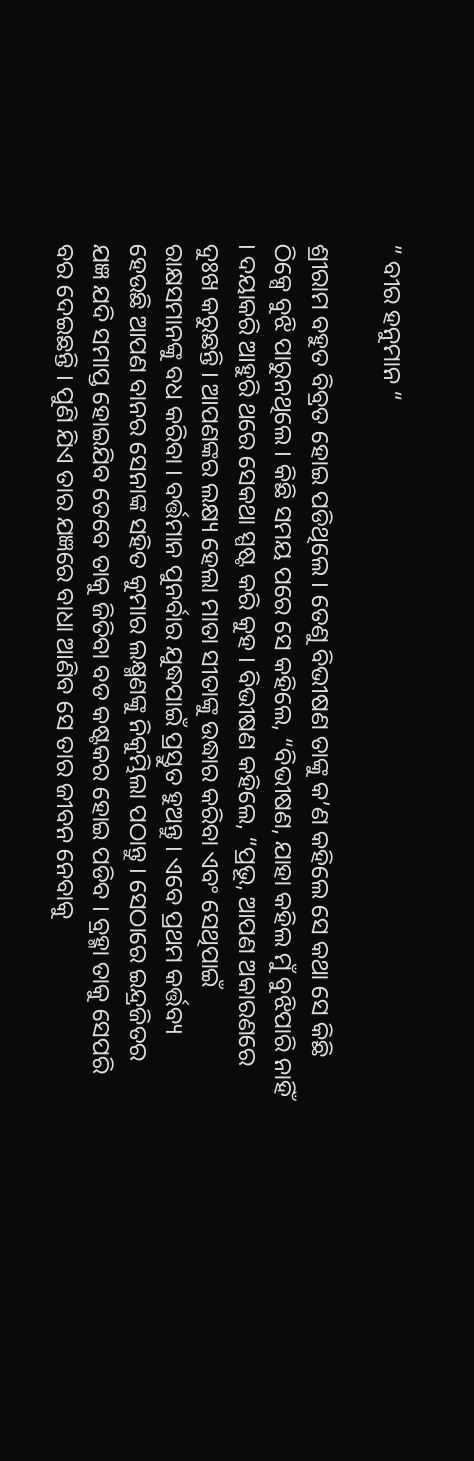” ବୀର ହନୁମାନ “

ଶ୍ରୀରାମ ବହୁତ ବିବ୍ରତ ହୋଇ ପଡିଥିଲେ । ତେଣୁ ବିଭୀଷଣ ତାଙ୍କୁ କ’ଣ କହିଲେ ସେ କଥା ସେ କିଛି ଠିକ୍ସେ ବୁଝି ପାରୁନଥିଲେ । କିଛି ସମୟ ପରେ ସେ କହିଲେ, “ବିଭୀଷଣ, ଯାହା କହିଲ ମୁଁ ବୁଝିପାରି ନାହିଁ । ଦୟାକରି ଆହୁରି ଥରେ ସେକଥା ସ୍ପଷ୍ଟ କରି କୁହ । ବିଭୀଷଣ କହିଲେ, “ପ୍ରଭୂ, ଆପଣ ଅକାରଣରେ ଦୁଃଖ କରୁଛନ୍ତି । ଆପଣଙ୍କର ଲକ୍ଷ୍ୟ ହେଲା ମାତା ସୀତାଙ୍କୁ ଉଦ୍ଧାର କରିବା ଏବଂ ସେଥିପାଇଁ ରାକ୍ଷସମାନଙ୍କୁ ବଧ କରିବା । ବର୍ତ୍ତମାନ ପୁନର୍ବାର ଯୁଦ୍ଧପାଇଁ ପ୍ରସ୍ତୁତ ହୁଅନ୍ତୁ । ଏବେ ପ୍ରଥମ କର୍ତ୍ତବ୍ୟ ହେଉଛି ଆପଣ ବାନର ସେନାଙ୍କ ସହିତ କୁମାର ଲକ୍ଷ୍ମଣଙ୍କୁ ନିକୁମ୍ଭିଲା ପଠାନ୍ତୁ । ସେଠାରେ ଇନ୍ଦ୍ରଜିତର ଯଜ୍ଞ ଯଦି ସମାପ୍ତ ହୋଇଯିବ ତେବେ ତାକୁ ଜିତିବା ବଡ କଷ୍ଟକର ହୋଇ ପଡିବ । ବ୍ରହ୍ମା ତାକୁ ସେପରି ବର ଦେଇଛନ୍ତି । ପୁଣି ଯିଏ ତାର ଯଜ୍ଞରେ ବାଧା ଆଣିବ ସେ ତାର ଜୀବନ ନେବାକୁ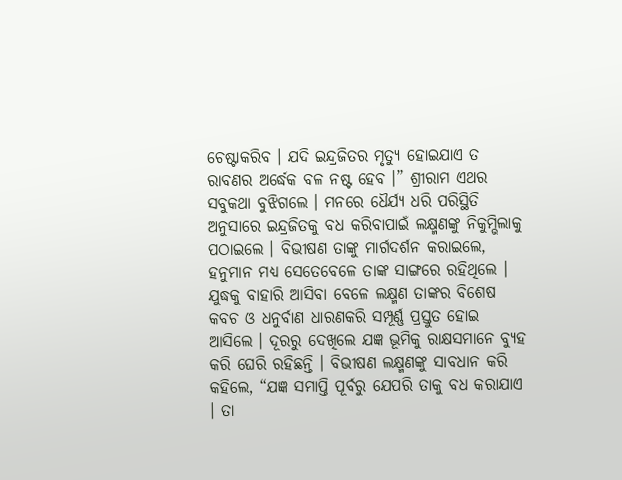ଚେଷ୍ଟାକରିବ । ଯଦି ଇନ୍ଦ୍ରଜିତର ମୃତ୍ୟୁ ହୋଇଯାଏ ତ ରାବଣର ଅର୍ଦ୍ଧେକ ବଳ ନଷ୍ଟ ହେବ ।” ଶ୍ରୀରାମ ଏଥର ସବୁକଥା ବୁଝିଗଲେ । ମନରେ ଧୈର୍ଯ୍ୟ ଧରି ପରିସ୍ଥିତି ଅନୁସାରେ ଇନ୍ଦ୍ରଜିତକୁ ବଧ କରିବାପାଇଁ ଲକ୍ଷ୍ମଣଙ୍କୁ ନିକୁମ୍ଭିଲାକୁ ପଠାଇଲେ । ବିଭୀଷଣ ତାଙ୍କୁ ମାର୍ଗଦର୍ଶନ କରାଇଲେ, ହନୁମାନ ମଧ୍ୟ ସେତେବେଳେ ତାଙ୍କ ସାଙ୍ଗରେ ରହିଥିଲେ । ଯୁଦ୍ଧକୁ ବାହାରି ଆସିବା ବେଳେ ଲକ୍ଷ୍ମଣ ତାଙ୍କର ବିଶେଷ କବଚ ଓ ଧନୁର୍ବାଣ ଧାରଣକରି ସମ୍ପୂର୍ଣ୍ଣ ପ୍ରସ୍ତୁତ ହୋଇ ଆସିଲେ । ଦୂରରୁ ଦେଖିଲେ ଯଜ୍ଞ ଭୂମିକୁ ରାକ୍ଷସମାନେ ବ୍ୟୁହ କରି ଘେରି ରହିଛନ୍ତି । ବିଭୀଷଣ ଲକ୍ଷ୍ମଣଙ୍କୁ ସାବଧାନ କରି କହିଲେ, “ଯଜ୍ଞ ସମାପ୍ତି ପୂର୍ବରୁ ଯେପରି ତାକୁ ବଧ କରାଯାଏ । ତା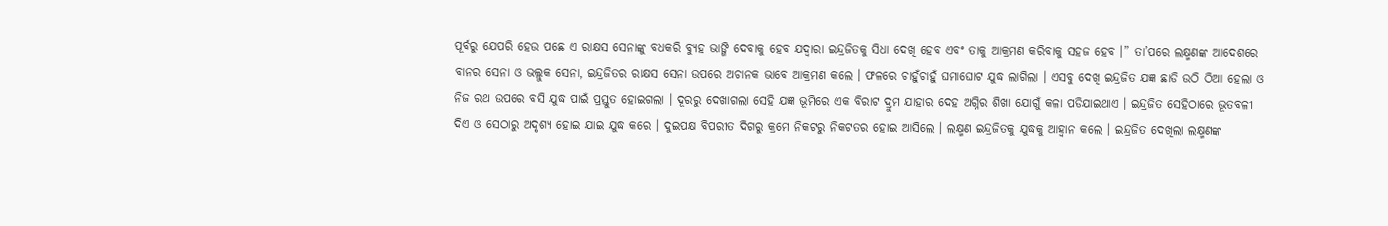ପୂର୍ବରୁ ଯେପରି ହେଉ ପଛେ ଏ ରାକ୍ଷସ ସେନାଙ୍କୁ ବଧକରି ବ୍ୟୁହ ଭାଙ୍ଗି ଦେବାକୁ ହେବ ଯଦ୍ୱାରା ଇନ୍ଦ୍ରଜିତକୁ ସିଧା ଦେଖି ହେବ ଏବଂ ତାକୁ ଆକ୍ରମଣ କରିବାକୁ ସହଜ ହେବ ।” ତା’ପରେ ଲକ୍ଷ୍ମଣଙ୍କ ଆଦେଶରେ ବାନର ସେନା ଓ ଭଲ୍ଲୁକ ସେନା, ଇନ୍ଦ୍ରଜିତର ରାକ୍ଷସ ସେନା ଉପରେ ଅଚାନକ ଭାବେ ଆକ୍ରମଣ କଲେ । ଫଳରେ ଚାହୁଁଚାହୁଁ ଘମାଘୋଟ ଯୁଦ୍ଧ ଲାଗିଲା । ଏସବୁ ଦେଖି ଇନ୍ଦ୍ରଜିତ ଯଜ୍ଞ ଛାଡି ଉଠି ଠିଆ ହେଲା ଓ ନିଜ ରଥ ଉପରେ ବସି ଯୁଦ୍ଧ ପାଇଁ ପ୍ରସ୍ତୁତ ହୋଇଗଲା । ଦୂରରୁ ଦେଖାଗଲା ସେହି ଯଜ୍ଞ ଭୂମିରେ ଏକ ବିରାଟ ଦ୍ରୁମ ଯାହାର ଦେହ ଅଗ୍ନିର ଶିଖା ଯୋଗୁଁ କଳା ପଡିଯାଇଥାଏ । ଇନ୍ଦ୍ରଜିତ ସେହିଠାରେ ଭୂତବଳୀ ଦିଏ ଓ ସେଠାରୁ ଅଦୃଶ୍ୟ ହୋଇ ଯାଇ ଯୁଦ୍ଧ କରେ । ଦୁଇପକ୍ଷ ବିପରୀତ ଦିଗରୁ କ୍ରମେ ନିକଟରୁ ନିକଟତର ହୋଇ ଆସିଲେ । ଲକ୍ଷ୍ମଣ ଇନ୍ଦ୍ରଜିତକୁ ଯୁଦ୍ଧକୁ ଆହ୍ୱାନ କଲେ । ଇନ୍ଦ୍ରଜିତ ଦେଖିଲା ଲକ୍ଷ୍ମଣଙ୍କ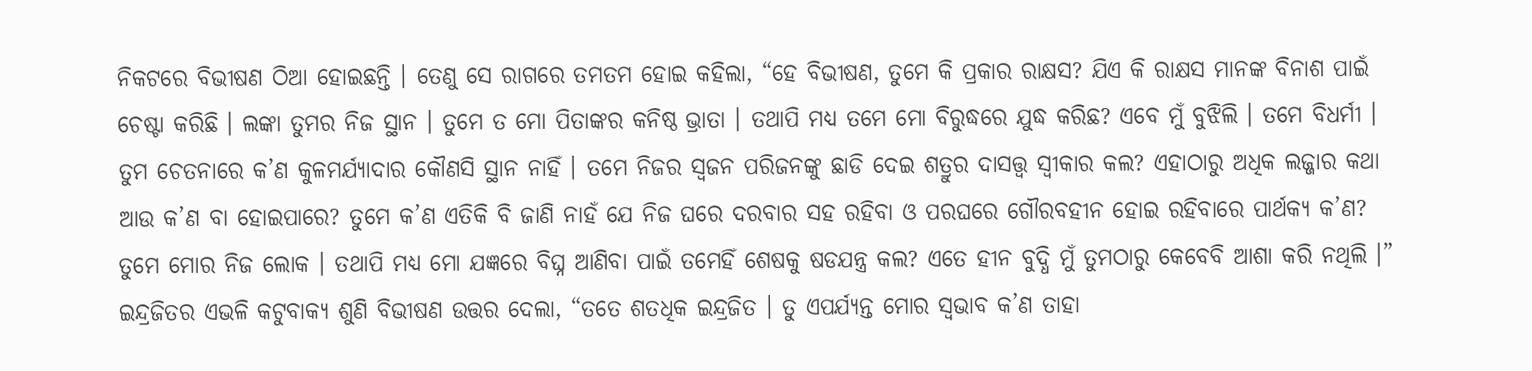ନିକଟରେ ବିଭୀଷଣ ଠିଆ ହୋଇଛନ୍ତି । ତେଣୁ ସେ ରାଗରେ ତମତମ ହୋଇ କହିଲା, “ହେ ବିଭୀଷଣ, ତୁମେ କି ପ୍ରକାର ରାକ୍ଷସ? ଯିଏ କି ରାକ୍ଷସ ମାନଙ୍କ ବିନାଶ ପାଇଁ ଚେଷ୍ଟା କରିଛି । ଲଙ୍କା ତୁମର ନିଜ ସ୍ଥାନ । ତୁମେ ତ ମୋ ପିତାଙ୍କର କନିଷ୍ଠ ଭ୍ରାତା । ତଥାପି ମଧ୍ୟ ତମେ ମୋ ବିରୁଦ୍ଧରେ ଯୁଦ୍ଧ କରିଛ? ଏବେ ମୁଁ ବୁଝିଲି । ତମେ ବିଧର୍ମୀ । ତୁମ ଚେତନାରେ କ’ଣ କୁଳମର୍ଯ୍ୟାଦାର କୌଣସି ସ୍ଥାନ ନାହିଁ । ତମେ ନିଜର ସ୍ୱଜନ ପରିଜନଙ୍କୁ ଛାଡି ଦେଇ ଶତ୍ରୁର ଦାସତ୍ତ୍ଵ ସ୍ୱୀକାର କଲ? ଏହାଠାରୁ ଅଧିକ ଲଜ୍ଜାର କଥା ଆଉ କ’ଣ ବା ହୋଇପାରେ? ତୁମେ କ’ଣ ଏତିକି ବି ଜାଣି ନାହଁ ଯେ ନିଜ ଘରେ ଦରବାର ସହ ରହିବା ଓ ପରଘରେ ଗୌରବହୀନ ହୋଇ ରହିବାରେ ପାର୍ଥକ୍ୟ କ’ଣ? ତୁମେ ମୋର ନିଜ ଲୋକ । ତଥାପି ମଧ୍ୟ ମୋ ଯଜ୍ଞରେ ବିଘ୍ନ ଆଣିବା ପାଇଁ ତମେହିଁ ଶେଷକୁ ଷଡଯନ୍ତ୍ର କଲ? ଏତେ ହୀନ ବୁଦ୍ଧି ମୁଁ ତୁମଠାରୁ କେବେବି ଆଶା କରି ନଥିଲି ।” ଇନ୍ଦ୍ରଜିତର ଏଭଳି କଟୁବାକ୍ୟ ଶୁଣି ବିଭୀଷଣ ଉତ୍ତର ଦେଲା, “ତତେ ଶତଧିକ ଇନ୍ଦ୍ରଜିତ । ତୁ ଏପର୍ଯ୍ୟନ୍ତ ମୋର ସ୍ୱଭାବ କ’ଣ ତାହା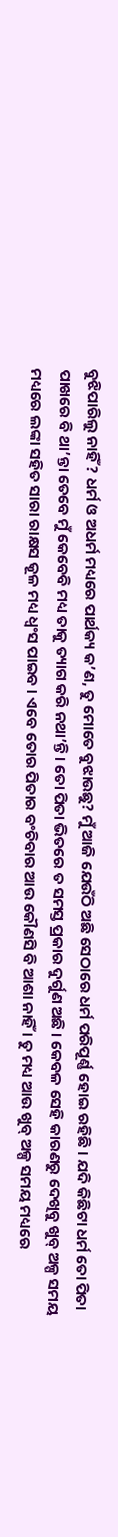ବୁଝିପାରିଲୁ ନାହିଁ? ଧର୍ମ ଓ ଅଧର୍ମ ମଧ୍ୟରେ ପାର୍ଥକ୍ୟ କ’ଣ, ତୁ ମୋତେ ବୁଝାଉଛୁ? ମୁଁ ଆଜି ଯେଉଁଠି ଅଛି ସେଠାରେ ଧର୍ମ ପରିପୂର୍ଣ୍ଣ ହୋଇ ରହିଛି । ଯଦି କିଛିଟା ଧର୍ମ ତୋ ପିତା ପାଖରେ ବି ଥା’ନ୍ତା ତେବେ ମୁଁ କେବେବି ମଧ୍ୟ ତାକୁ ତ୍ୟାଗ କରି ନଥା’ନ୍ତି । ତୋ ପିତା ଭିତରେ ତ ସମସ୍ତ ପ୍ରକାର ଦୁର୍ଗୁଣ ଅଛି । କେବଳ ସେହି କାରଣରୁ ଦେଖିବୁ ଖୁବ୍ ଅଳ୍ପ ସମୟ ମଧ୍ୟରେ ଲଙ୍କା ସହିତ ସାରା ରାକ୍ଷସ କୂଳ ମଧ୍ୟ ଧ୍ୱଂସ ପାଇବ । ଏବେ ତୋର ପିତାର ବଂଚିବାର ଆଉ କୌଣସି ବି ଆଶା ନାହିଁ । ତୁ ମଧ୍ୟ ଆଉ ଖୁବ୍ ଅଳ୍ପ ସମୟ ମଧ୍ୟରେ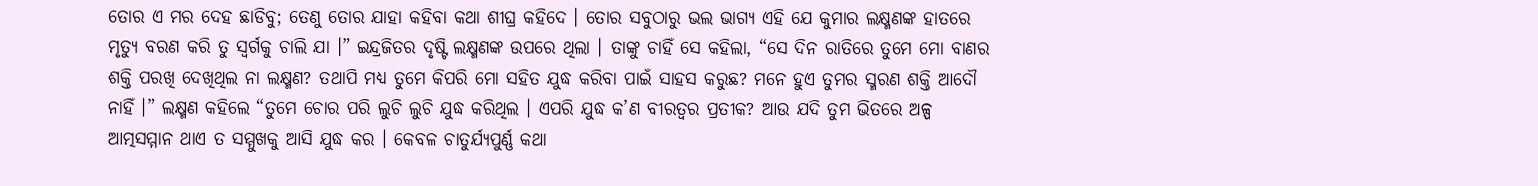ତୋର ଏ ମର ଦେହ ଛାଡିବୁ; ତେଣୁ ତୋର ଯାହା କହିବା କଥା ଶୀଘ୍ର କହିଦେ । ତୋର ସବୁଠାରୁ ଭଲ ଭାଗ୍ୟ ଏହି ଯେ କୁମାର ଲକ୍ଷ୍ମଣଙ୍କ ହାତରେ ମୃତ୍ୟୁ ବରଣ କରି ତୁ ସ୍ୱର୍ଗକୁ ଚାଲି ଯା ।” ଇନ୍ଦ୍ରଜିତର ଦୃଷ୍ଟି ଲକ୍ଷ୍ମଣଙ୍କ ଉପରେ ଥିଲା । ତାଙ୍କୁ ଚାହିଁ ସେ କହିଲା, “ସେ ଦିନ ରାତିରେ ତୁମେ ମୋ ବାଣର ଶକ୍ତି ପରଖି ଦେଖିଥିଲ ନା ଲକ୍ଷ୍ମଣ? ତଥାପି ମଧ୍ୟ ତୁମେ କିପରି ମୋ ସହିତ ଯୁଦ୍ଧ କରିବା ପାଇଁ ସାହସ କରୁଛ? ମନେ ହୁଏ ତୁମର ସ୍ମରଣ ଶକ୍ତି ଆଦୌ ନାହିଁ ।” ଲକ୍ଷ୍ମଣ କହିଲେ “ତୁମେ ଚୋର ପରି ଲୁଚି ଲୁଚି ଯୁଦ୍ଧ କରିଥିଲ । ଏପରି ଯୁଦ୍ଧ କ’ଣ ବୀରତ୍ୱର ପ୍ରତୀକ? ଆଉ ଯଦି ତୁମ ଭିତରେ ଅଳ୍ପ ଆତ୍ମସମ୍ମାନ ଥାଏ ତ ସମ୍ମୁଖକୁ ଆସି ଯୁଦ୍ଧ କର । କେବଳ ଚାତୁର୍ଯ୍ୟପୁର୍ଣ୍ଣ କଥା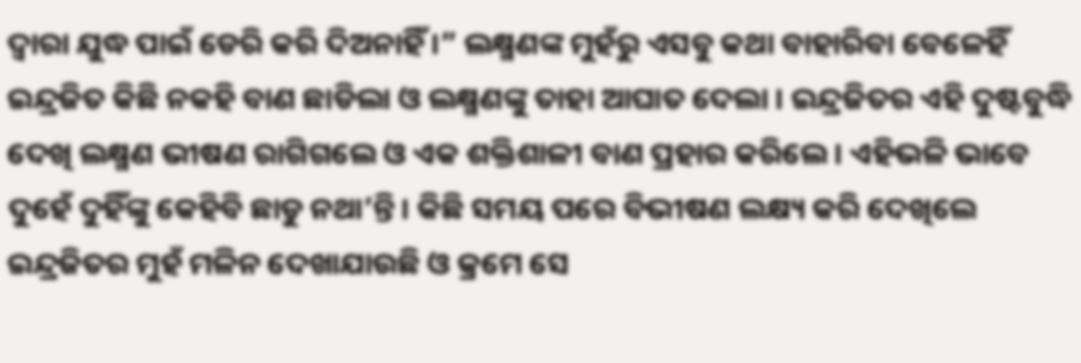ଦ୍ୱାରା ଯୁଦ୍ଧ ପାଇଁ ଡେରି କରି ଦିଅନାହିଁ ।” ଲକ୍ଷ୍ମଣଙ୍କ ମୁହଁରୁ ଏସବୁ କଥା ବାହାରିବା ବେଳେହିଁ ଇନ୍ଦ୍ରଜିତ କିଛି ନକହି ବାଣ ଛାଡିଲା ଓ ଲକ୍ଷ୍ମଣଙ୍କୁ ତାହା ଆଘାତ ଦେଲା । ଇନ୍ଦ୍ରଜିତର ଏହି ଦୁଷ୍ଟବୁଦ୍ଧି ଦେଖି ଲକ୍ଷ୍ମଣ ଭୀଷଣ ରାଗିଗଲେ ଓ ଏକ ଶକ୍ତିଶାଳୀ ବାଣ ପ୍ରହାର କରିଲେ । ଏହିଭଳି ଭାବେ ଦୁହେଁ ଦୁହିଁଙ୍କୁ କେହିବି ଛାଡୁ ନଥା’ନ୍ତି । କିଛି ସମୟ ପରେ ବିଭୀଷଣ ଲକ୍ଷ୍ୟ କରି ଦେଖିଲେ ଇନ୍ଦ୍ରଜିତର ମୁହଁ ମଳିନ ଦେଖାଯାଉଛି ଓ କ୍ରମେ ସେ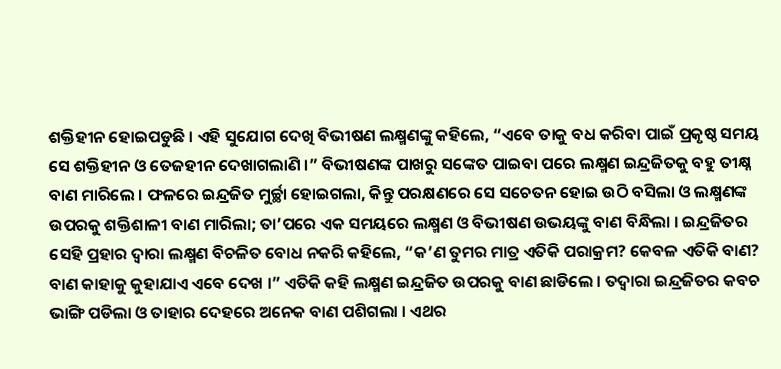ଶକ୍ତିହୀନ ହୋଇପଡୁଛି । ଏହି ସୁଯୋଗ ଦେଖି ବିଭୀଷଣ ଲକ୍ଷ୍ମଣଙ୍କୁ କହିଲେ, “ଏବେ ତାକୁ ବଧ କରିବା ପାଇଁ ପ୍ରକୃଷ୍ଠ ସମୟ ସେ ଶକ୍ତିହୀନ ଓ ତେଜହୀନ ଦେଖାଗଲାଣି ।” ବିଭୀଷଣଙ୍କ ପାଖରୁ ସଙ୍କେତ ପାଇବା ପରେ ଲକ୍ଷ୍ମଣ ଇନ୍ଦ୍ରଜିତକୁ ବହୁ ତୀକ୍ଷ୍ନ ବାଣ ମାରିଲେ । ଫଳରେ ଇନ୍ଦ୍ରଜିତ ମୁର୍ଚ୍ଛା ହୋଇଗଲା, କିନ୍ତୁ ପରକ୍ଷଣରେ ସେ ସଚେତନ ହୋଇ ଉଠି ବସିଲା ଓ ଲକ୍ଷ୍ମଣଙ୍କ ଉପରକୁ ଶକ୍ତିଶାଳୀ ବାଣ ମାରିଲା; ତା’ପରେ ଏକ ସମୟରେ ଲକ୍ଷ୍ମଣ ଓ ବିଭୀଷଣ ଉଭୟଙ୍କୁ ବାଣ ବିନ୍ଧିଲା । ଇନ୍ଦ୍ରଜିତର ସେହି ପ୍ରହାର ଦ୍ୱାରା ଲକ୍ଷ୍ମଣ ବିଚଳିତ ବୋଧ ନକରି କହିଲେ, “କ’ଣ ତୁମର ମାତ୍ର ଏତିକି ପରାକ୍ରମ? କେବଳ ଏତିକି ବାଣ? ବାଣ କାହାକୁ କୁହାଯାଏ ଏବେ ଦେଖ ।” ଏତିକି କହି ଲକ୍ଷ୍ମଣ ଇନ୍ଦ୍ରଜିତ ଉପରକୁ ବାଣ ଛାଡିଲେ । ତଦ୍ୱାରା ଇନ୍ଦ୍ରଜିତର କବଚ ଭାଙ୍ଗି ପଡିଲା ଓ ତାହାର ଦେହରେ ଅନେକ ବାଣ ପଶିଗଲା । ଏଥର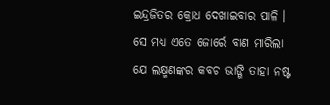ଇନ୍ଦ୍ରଜିତର କ୍ରୋଧ ଦେଖାଇବାର ପାଳି । ସେ ମଧ୍ୟ ଏତେ ଜୋର୍ରେ ବାଣ ମାରିଲା ଯେ ଲକ୍ଷ୍ମଣଙ୍କର କବଚ ଭାଙ୍ଗି ତାହା ନଷ୍ଟ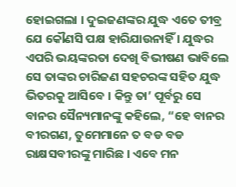ହୋଇଗଲା । ଦୁଇଜଣଙ୍କର ଯୁଦ୍ଧ ଏତେ ତୀବ୍ର ଯେ କୌଣସି ପକ୍ଷ ହାରିଯାଉନାହିଁ । ଯୁଦ୍ଧର ଏପରି ଭୟଙ୍କରତା ଦେଖି ବିଭୀଷଣ ଭାବିଲେ ସେ ତାଙ୍କର ଚାରିଜଣ ସହଚରଙ୍କ ସହିତ ଯୁଦ୍ଧ ଭିତରକୁ ଆସିବେ । କିନ୍ତୁ ତା’ ପୂର୍ବରୁ ସେ ବାନର ସୈନ୍ୟମାନଙ୍କୁ କହିଲେ, “ହେ ବାନର ବୀରଗଣ, ତୁମେମାନେ ତ ବଡ ବଡ ରାକ୍ଷସବୀରଙ୍କୁ ମାରିଛ । ଏବେ ମନ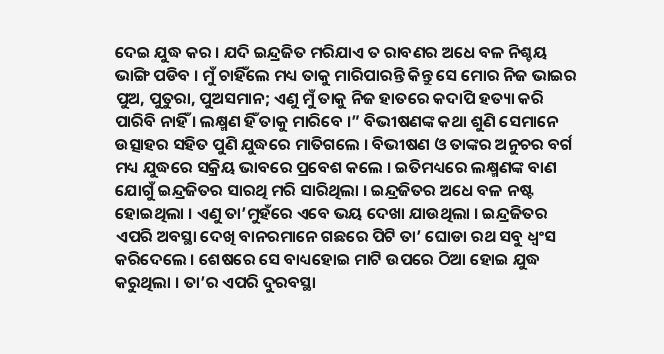ଦେଇ ଯୁଦ୍ଧ କର । ଯଦି ଇନ୍ଦ୍ରଜିତ ମରିଯାଏ ତ ରାବଣର ଅଧେ ବଳ ନିଶ୍ଚୟ ଭାଙ୍ଗି ପଡିବ । ମୁଁ ଚାହିଁଲେ ମଧ୍ୟ ତାକୁ ମାରିପାରନ୍ତି କିନ୍ତୁ ସେ ମୋର ନିଜ ଭାଇର ପୁଅ, ପୁତୁରା, ପୁଅସମାନ; ଏଣୁ ମୁଁ ତାକୁ ନିଜ ହାତରେ କଦାପି ହତ୍ୟା କରି ପାରିବି ନାହିଁ । ଲକ୍ଷ୍ମଣ ହିଁ ତାକୁ ମାରିବେ ।” ବିଭୀଷଣଙ୍କ କଥା ଶୁଣି ସେମାନେ ଉତ୍ସାହର ସହିତ ପୁଣି ଯୁଦ୍ଧରେ ମାତିଗଲେ । ବିଭୀଷଣ ଓ ତାଙ୍କର ଅନୁଚର ବର୍ଗ ମଧ୍ୟ ଯୁଦ୍ଧରେ ସକ୍ରିୟ ଭାବରେ ପ୍ରବେଶ କଲେ । ଇତିମଧ୍ୟରେ ଲକ୍ଷ୍ମଣଙ୍କ ବାଣ ଯୋଗୁଁ ଇନ୍ଦ୍ରଜିତର ସାରଥି ମରି ସାରିଥିଲା । ଇନ୍ଦ୍ରଜିତର ଅଧେ ବଳ ନଷ୍ଟ ହୋଇଥିଲା । ଏଣୁ ତା’ମୁହଁରେ ଏବେ ଭୟ ଦେଖା ଯାଉଥିଲା । ଇନ୍ଦ୍ରଜିତର ଏପରି ଅବସ୍ଥା ଦେଖି ବାନରମାନେ ଗଛରେ ପିଟି ତା’ ଘୋଡା ରଥ ସବୁ ଧ୍ୱଂସ କରିଦେଲେ । ଶେଷରେ ସେ ବାଧ୍ୟହୋଇ ମାଟି ଉପରେ ଠିଆ ହୋଇ ଯୁଦ୍ଧ କରୁଥିଲା । ତା’ର ଏପରି ଦୁରବସ୍ଥା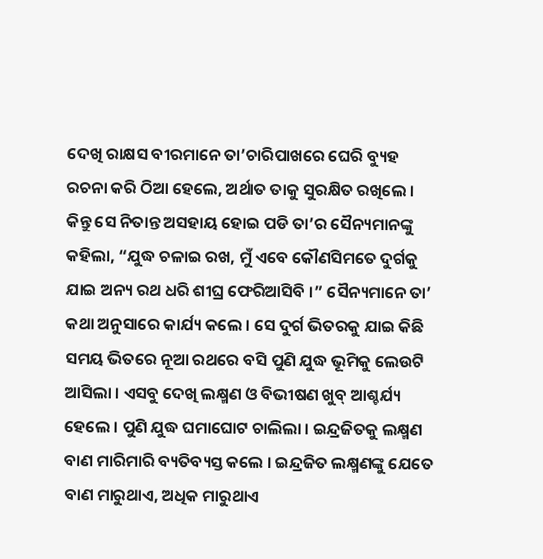ଦେଖି ରାକ୍ଷସ ବୀରମାନେ ତା’ଚାରିପାଖରେ ଘେରି ବ୍ୟୁହ ରଚନା କରି ଠିଆ ହେଲେ, ଅର୍ଥାତ ତାକୁ ସୁରକ୍ଷିତ ରଖିଲେ । କିନ୍ତୁ ସେ ନିତାନ୍ତ ଅସହାୟ ହୋଇ ପଡି ତା’ର ସୈନ୍ୟମାନଙ୍କୁ କହିଲା, “ଯୁଦ୍ଧ ଚଳାଇ ରଖ, ମୁଁ ଏବେ କୌଣସିମତେ ଦୁର୍ଗକୁ ଯାଇ ଅନ୍ୟ ରଥ ଧରି ଶୀଘ୍ର ଫେରିଆସିବି ।” ସୈନ୍ୟମାନେ ତା’ କଥା ଅନୁସାରେ କାର୍ଯ୍ୟ କଲେ । ସେ ଦୁର୍ଗ ଭିତରକୁ ଯାଇ କିଛି ସମୟ ଭିତରେ ନୂଆ ରଥରେ ବସି ପୁଣି ଯୁଦ୍ଧ ଭୂମିକୁ ଲେଉଟି ଆସିଲା । ଏସବୁ ଦେଖି ଲକ୍ଷ୍ମଣ ଓ ବିଭୀଷଣ ଖୁବ୍ ଆଶ୍ଚର୍ଯ୍ୟ ହେଲେ । ପୁଣି ଯୁଦ୍ଧ ଘମାଘୋଟ ଚାଲିଲା । ଇନ୍ଦ୍ରଜିତକୁ ଲକ୍ଷ୍ମଣ ବାଣ ମାରିମାରି ବ୍ୟତିବ୍ୟସ୍ତ କଲେ । ଇନ୍ଦ୍ରଜିତ ଲକ୍ଷ୍ମଣଙ୍କୁ ଯେତେ ବାଣ ମାରୁଥାଏ, ଅଧିକ ମାରୁଥାଏ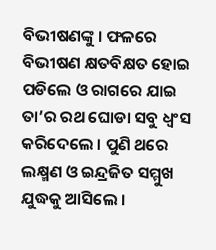ବିଭୀଷଣଙ୍କୁ । ଫଳରେ ବିଭୀଷଣ କ୍ଷତବିକ୍ଷତ ହୋଇ ପଡିଲେ ଓ ରାଗରେ ଯାଇ ତା’ର ରଥ ଘୋଡା ସବୁ ଧ୍ୱଂସ କରିଦେଲେ । ପୁଣି ଥରେ ଲକ୍ଷ୍ମଣ ଓ ଇନ୍ଦ୍ରଜିତ ସମ୍ମୁଖ ଯୁଦ୍ଧକୁ ଆସିଲେ ।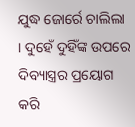ଯୁଦ୍ଧ ଜୋର୍ରେ ଚାଲିଲା । ଦୁହେଁ ଦୁହିଁଙ୍କ ଉପରେ ଦିବ୍ୟାସ୍ତ୍ରର ପ୍ରୟୋଗ କରି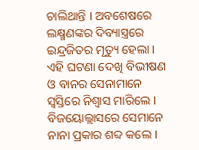ଚାଲିଥାନ୍ତି । ଅବଶେଷରେ ଲକ୍ଷ୍ମଣଙ୍କର ଦିବ୍ୟାସ୍ତ୍ରରେ ଇନ୍ଦ୍ରଜିତର ମୃତ୍ୟୁ ହେଲା । ଏହି ଘଟଣା ଦେଖି ବିଭୀଷଣ ଓ ବାନର ସେନାମାନେ ସ୍ୱସ୍ତିରେ ନିଶ୍ୱାସ ମାରିଲେ । ବିଜୟୋଲ୍ଲାସରେ ସେମାନେ ନାନା ପ୍ରକାର ଶବ୍ଦ କଲେ ।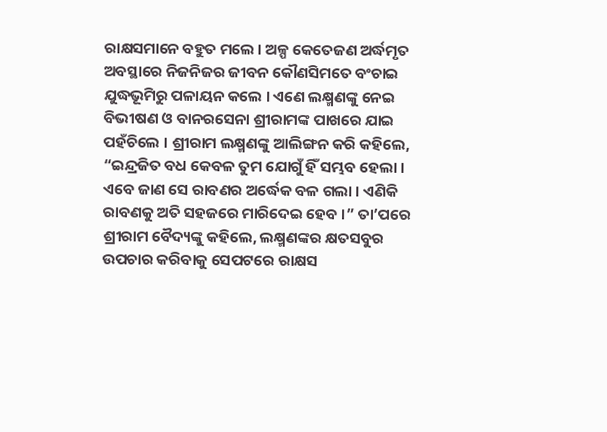ରାକ୍ଷସମାନେ ବହୁତ ମଲେ । ଅଳ୍ପ କେତେଜଣ ଅର୍ଦ୍ଧମୃତ ଅବସ୍ଥାରେ ନିଜନିଜର ଜୀବନ କୌଣସିମତେ ବଂଚାଇ ଯୁଦ୍ଧଭୂମିରୁ ପଳାୟନ କଲେ । ଏଣେ ଲକ୍ଷ୍ମଣଙ୍କୁ ନେଇ ବିଭୀଷଣ ଓ ବାନରସେନା ଶ୍ରୀରାମଙ୍କ ପାଖରେ ଯାଇ ପହଁଚିଲେ । ଶ୍ରୀରାମ ଲକ୍ଷ୍ମଣଙ୍କୁ ଆଲିଙ୍ଗନ କରି କହିଲେ, “ଇନ୍ଦ୍ରଜିତ ବଧ କେବଳ ତୁମ ଯୋଗୁଁ ହିଁ ସମ୍ଭବ ହେଲା । ଏବେ ଜାଣ ସେ ରାବଣର ଅର୍ଦ୍ଧେକ ବଳ ଗଲା । ଏଣିକି ରାବଣକୁ ଅତି ସହଜରେ ମାରିଦେଇ ହେବ ।” ତା’ପରେ ଶ୍ରୀରାମ ବୈଦ୍ୟଙ୍କୁ କହିଲେ, ଲକ୍ଷ୍ମଣଙ୍କର କ୍ଷତସବୁର ଉପଚାର କରିବାକୁ ସେପଟରେ ରାକ୍ଷସ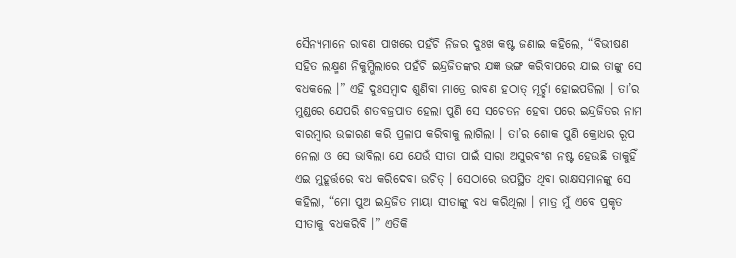ସୈନ୍ୟମାନେ ରାବଣ ପାଖରେ ପହଁଚି ନିଜର ଦୁଃଖ କଷ୍ଟ ଜଣାଇ କହିଲେ, “ବିଭୀଷଣ ସହିତ ଲକ୍ଷ୍ମଣ ନିକୁମ୍ଭିଲାରେ ପହଁଚି ଇନ୍ଦ୍ରଜିତଙ୍କର ଯଜ୍ଞ ଭଙ୍ଗ କରିବାପରେ ଯାଇ ତାଙ୍କୁ ସେ ବଧକଲେ ।” ଏହି ଦୁଃସମ୍ବାଦ ଶୁଣିବା ମାତ୍ରେ ରାବଣ ହଠାତ୍ ମୂର୍ଚ୍ଛା ହୋଇପଡିଲା । ତା’ର ମୁଣ୍ଡରେ ଯେପରି ଶତବଜ୍ରପାତ ହେଲା ପୁଣି ସେ ସଚେତନ ହେବା ପରେ ଇନ୍ଦ୍ରଜିତର ନାମ ବାରମ୍ବାର ଉଚ୍ଚାରଣ କରି ପ୍ରଳାପ କରିବାକୁ ଲାଗିଲା । ତା’ର ଶୋକ ପୁଣି କ୍ରୋଧର ରୂପ ନେଲା ଓ ସେ ଭାବିଲା ଯେ ଯେଉଁ ସୀତା ପାଇଁ ସାରା ଅସୁରବଂଶ ନଷ୍ଟ ହେଉଛି ତାକୁହିଁ ଏଇ ମୁହୂର୍ତ୍ତରେ ବଧ କରିଦେବା ଉଚିତ୍ । ସେଠାରେ ଉପସ୍ଥିତ ଥିବା ରାକ୍ଷସମାନଙ୍କୁ ସେ କହିଲା, “ମୋ ପୁଅ ଇନ୍ଦ୍ରଜିତ ମାୟା ସୀତାଙ୍କୁ ବଧ କରିଥିଲା । ମାତ୍ର ମୁଁ ଏବେ ପ୍ରକୃତ ସୀତାକୁ ବଧକରିବି ।” ଏତିକି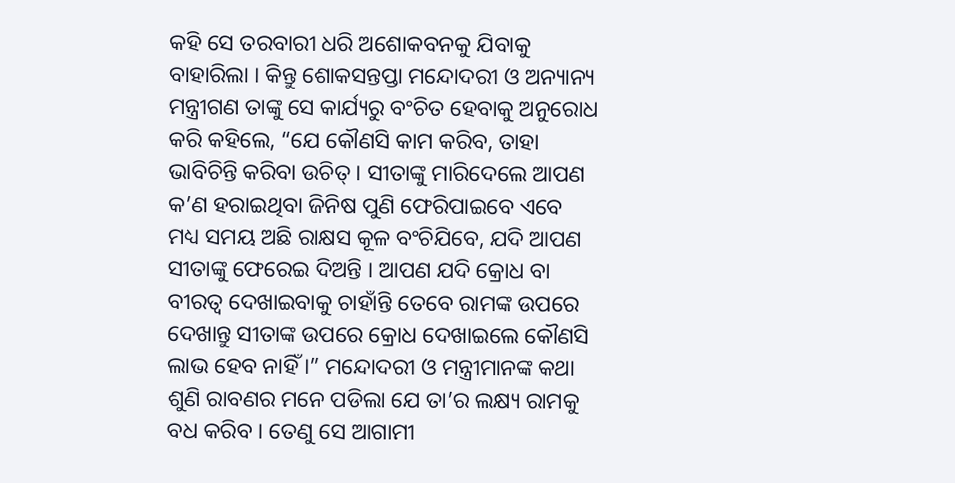କହି ସେ ତରବାରୀ ଧରି ଅଶୋକବନକୁ ଯିବାକୁ ବାହାରିଲା । କିନ୍ତୁ ଶୋକସନ୍ତପ୍ତା ମନ୍ଦୋଦରୀ ଓ ଅନ୍ୟାନ୍ୟ ମନ୍ତ୍ରୀଗଣ ତାଙ୍କୁ ସେ କାର୍ଯ୍ୟରୁ ବଂଚିତ ହେବାକୁ ଅନୁରୋଧ କରି କହିଲେ, “ଯେ କୌଣସି କାମ କରିବ, ତାହା ଭାବିଚିନ୍ତି କରିବା ଉଚିତ୍ । ସୀତାଙ୍କୁ ମାରିଦେଲେ ଆପଣ କ’ଣ ହରାଇଥିବା ଜିନିଷ ପୁଣି ଫେରିପାଇବେ ଏବେ ମଧ୍ୟ ସମୟ ଅଛି ରାକ୍ଷସ କୂଳ ବଂଚିଯିବେ, ଯଦି ଆପଣ ସୀତାଙ୍କୁ ଫେରେଇ ଦିଅନ୍ତି । ଆପଣ ଯଦି କ୍ରୋଧ ବା ବୀରତ୍ୱ ଦେଖାଇବାକୁ ଚାହାଁନ୍ତି ତେବେ ରାମଙ୍କ ଉପରେ ଦେଖାନ୍ତୁ ସୀତାଙ୍କ ଉପରେ କ୍ରୋଧ ଦେଖାଇଲେ କୌଣସି ଲାଭ ହେବ ନାହିଁ ।” ମନ୍ଦୋଦରୀ ଓ ମନ୍ତ୍ରୀମାନଙ୍କ କଥା ଶୁଣି ରାବଣର ମନେ ପଡିଲା ଯେ ତା’ର ଲକ୍ଷ୍ୟ ରାମକୁ ବଧ କରିବ । ତେଣୁ ସେ ଆଗାମୀ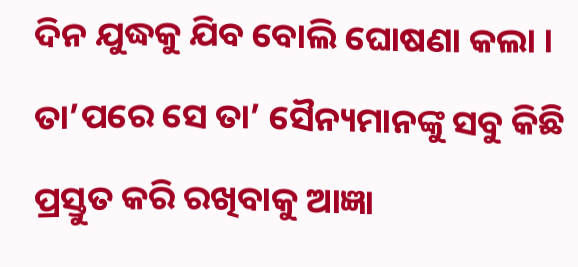ଦିନ ଯୁଦ୍ଧକୁ ଯିବ ବୋଲି ଘୋଷଣା କଲା । ତା’ପରେ ସେ ତା’ ସୈନ୍ୟମାନଙ୍କୁ ସବୁ କିଛି ପ୍ରସ୍ତୁତ କରି ରଖିବାକୁ ଆଜ୍ଞା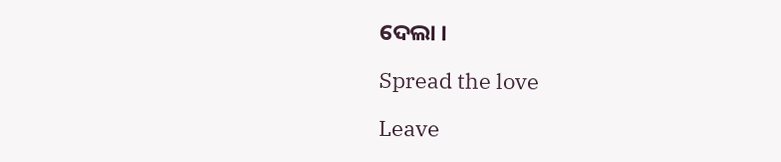ଦେଲା ।

Spread the love

Leave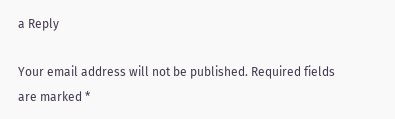a Reply

Your email address will not be published. Required fields are marked *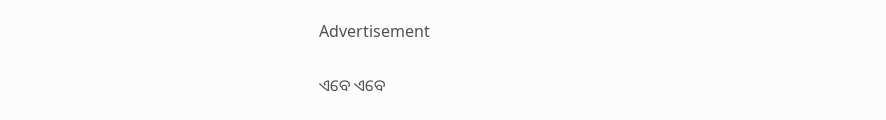Advertisement

ଏବେ ଏବେ